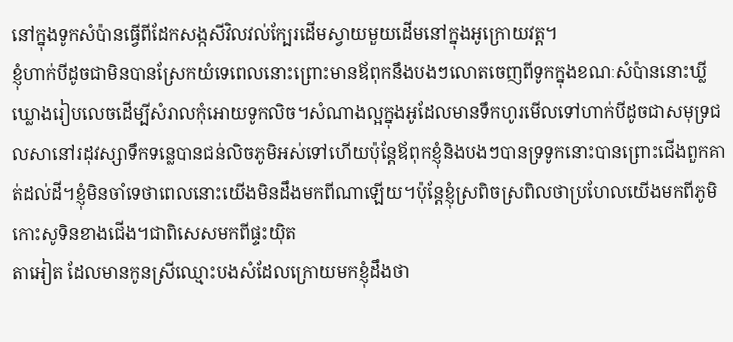នៅក្នុងទូកសំប៉ានធ្វើពីដែកសង្កសីវិលវល់ក្បែរដើមស្វាយមួយដើមនៅក្នុងអូក្រោយវត្ត។
ខ្ញុំហាក់បីដូចជាមិនបានស្រែកយំទេពេលនោះព្រោះមានឪពុកនឹងបងៗលោតចេញពីទូកក្នុងខណៈសំប៉ាននោះឃ្លីឃ្លោងរៀបលេចដើម្បីសំរាលកុំអោយទូកលិច។សំណាងល្អក្នុងអូដែលមានទឹកហូរមើលទៅហាក់បីដូចជាសមុទ្រជលសានៅរដុវស្សាទឹកទន្លេបានជន់លិចភូមិអស់ទៅហើយប៉ុន្តែឪពុកខ្ញុំនិងបងៗបានទ្រទូកនោះបានព្រោះជើងពួកគាត់ដល់ដី។ខ្ញុំមិនចាំទេថាពេលនោះយើងមិនដឹងមកពីណាឡើយ។ប៉ុន្តែខ្ញុំស្រពិចស្រពិលថាប្រហែលយើងមកពីភូមិកោះសូទិនខាងជើង។ជាពិសេសមកពីផ្ទះយ៉ិត
តាអៀត ដែលមានកូនស្រីឈ្មោះបងសំដែលក្រោយមកខ្ញុំដឹងថា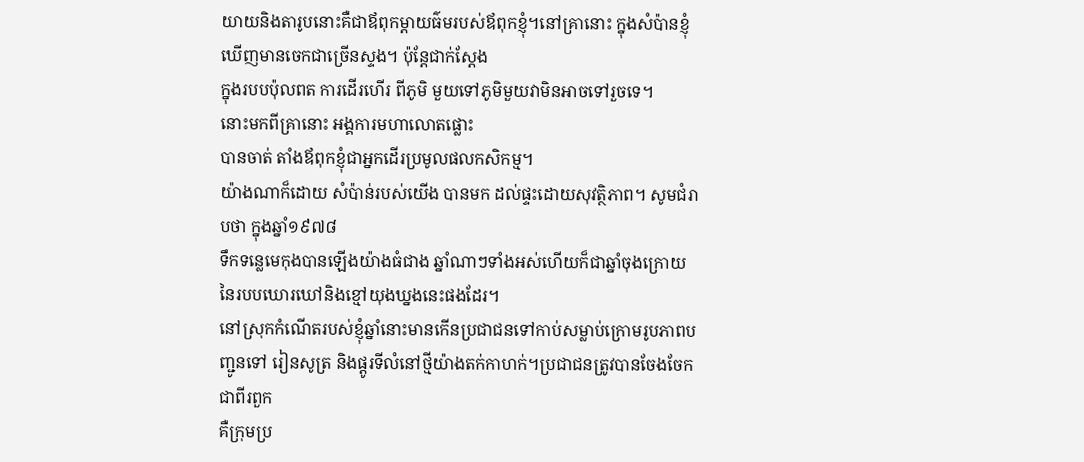យាយនិងតារូបនោះគឺជាឪពុកម្តាយធ៌មរបស់ឪពុកខ្ញុំ។នៅគ្រានោះ ក្នុងសំប៉ានខ្ញុំឃើញមានចេកជាច្រើនស្ទង។ ប៉ុន្តែជាក់ស្តែង
ក្នុងរបបប៉ុលពត ការដើរហើរ ពីភូមិ មួយទៅភូមិមួយវាមិនអាចទៅរួចទេ។
នោះមកពីគ្រានោះ អង្គការមហាលោតផ្លោះ
បានចាត់ តាំងឪពុកខ្ញុំជាអ្នកដើរប្រមូលផលកសិកម្ម។
យ៉ាងណាក៏ដោយ សំប៉ាន់របស់យើង បានមក ដល់ផ្ទះដោយសុវត្ថិភាព។ សូមជំរាបថា ក្នុងឆ្នាំ១៩៧៨
ទឹកទន្លេមេកុងបានឡើងយ៉ាងធំជាង ឆ្នាំណាៗទាំងអស់ហើយក៏ជាឆ្នាំចុងក្រោយនៃរបបឃោរឃៅនិងខ្មៅយុងឃ្នងនេះផងដែរ។
នៅស្រុកកំណើតរបស់ខ្ញុំឆ្នាំនោះមានកើនប្រជាជនទៅកាប់សម្លាប់ក្រោមរូបភាពបញ្ជូនទៅ រៀនសូត្រ និងផ្តូរទីលំនៅថ្មីយ៉ាងតក់កាហក់។ប្រជាជនត្រូវបានចែងចែកជាពីរពួក
គឺក្រុមប្រ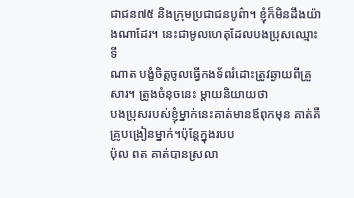ជាជន៧៥ និងក្រុមប្រជាជនបូព៌ា។ ខ្ញុំក៏មិនដឹងយ៉ាងណាដែរ។ នេះជាមូលហេតុដែលបងប្រុសឈ្មោះទី
ណាត បង្ខំចិត្តចូលធ្វើកងទ័ពរំដោះត្រូវឆ្ងាយពីគ្រួសារ។ ត្រូងចំនុចនេះ ម្តាយនិយាយថា
បងប្រុសរបស់ខ្ញុំម្នាក់នេះគាត់មានឪពុកមុន គាត់គឺគ្រូបង្រៀនម្នាក់។ប៉ុន្តែក្នុងរបប
ប៉ុល ពត គាត់បានស្រលា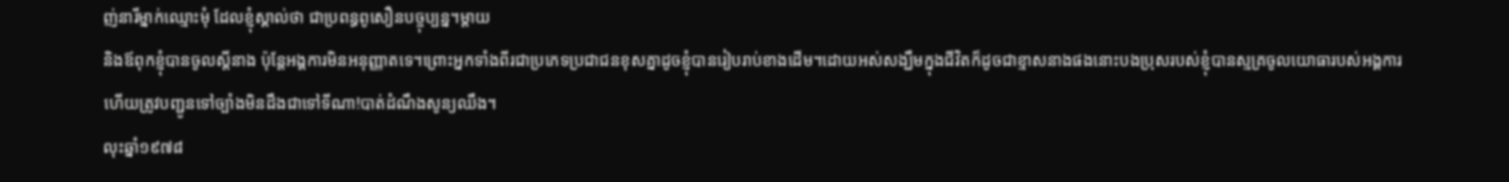ញ់នារីម្នាក់ឈ្មោះមុំ ដែលខ្ញុំស្គាល់ថា ជាប្រពន្ធពូសឿនបច្ចុប្បន្ន។ម្តាយ
និងឪពុកខ្ញុំបានចូលស្តីនាង ប៉ុន្តែអង្គការមិនអនុញ្ញាតទេ។ព្រោះអ្នកទាំងពីរជាប្រភេទប្រជាជនខុសគ្នាដូចខ្ញុំបានរៀបរាប់ខាងដើម។ដោយអស់សង្ឃឹមក្នុងជីវិតក៏ដូចជាខ្មាសនាងផងនោះបងប្រុសរបស់ខ្ញុំបានស្មគ្រចូលយោធារបស់អង្គការហើយត្រូវបញ្ជូនទៅច្បាំងមិនដឹងជាទៅទីណា!បាត់ដំណឹងសូន្យឈឹង។
លុះឆ្នាំ១៩៧៨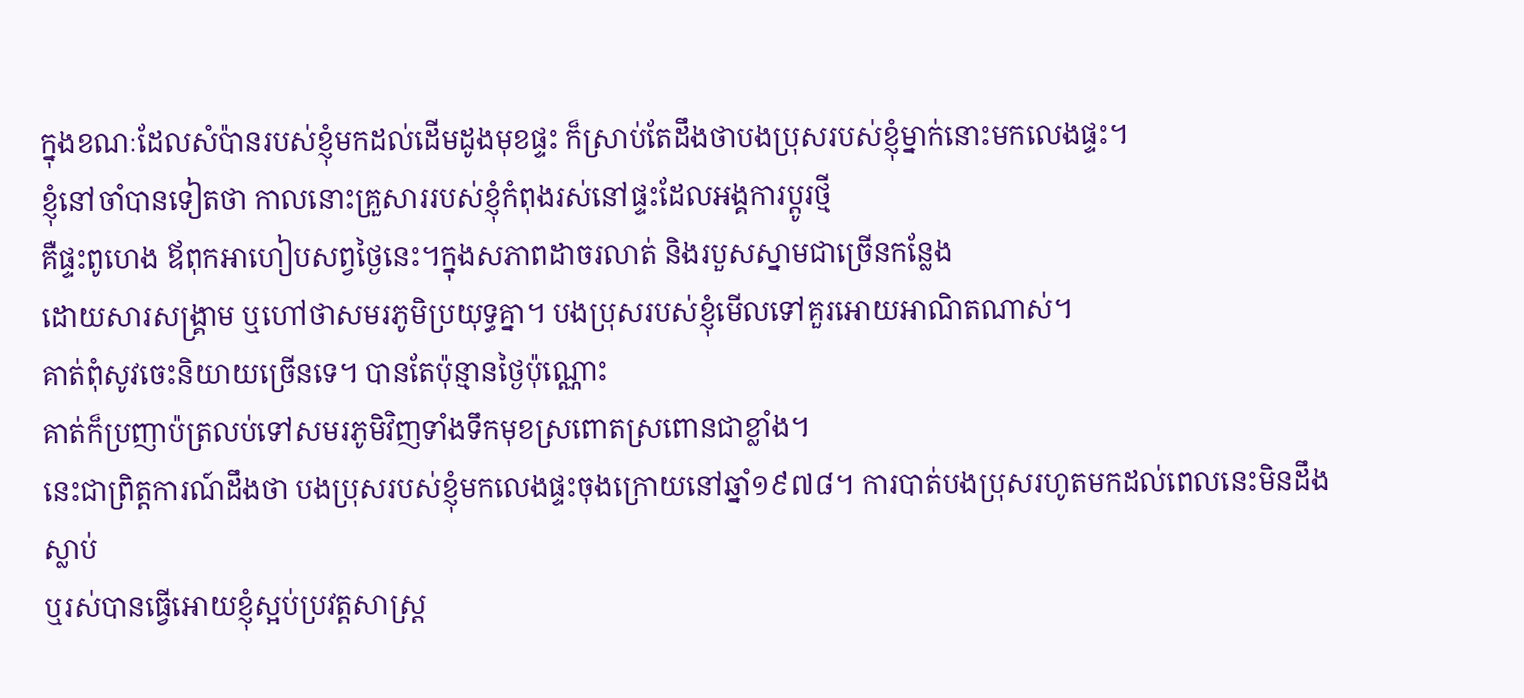ក្នុងខណៈដែលសំប៉ានរបស់ខ្ញុំមកដល់ដើមដូងមុខផ្ទះ ក៏ស្រាប់តែដឹងថាបងប្រុសរបស់ខ្ញុំម្នាក់នោះមកលេងផ្ទះ។
ខ្ញុំនៅចាំបានទៀតថា កាលនោះគ្រួសាររបស់ខ្ញុំកំពុងរស់នៅផ្ទះដែលអង្គការប្តូរថ្មី
គឺផ្ទះពូហេង ឪពុកអាហៀបសព្វថ្ងៃនេះ។ក្នុងសភាពដាចរលាត់ និងរបួសស្នាមជាច្រើនកន្លែង
ដោយសារសង្គ្រាម ឬហៅថាសមរភូមិប្រយុទ្ធគ្នា។ បងប្រុសរបស់ខ្ញុំមើលទៅគួរអោយអាណិតណាស់។
គាត់ពុំសូវចេះនិយាយច្រើនទេ។ បានតែប៉ុន្មានថ្ងៃប៉ុណ្ណោះ
គាត់ក៏ប្រញាប៉ត្រលប់ទៅសមរភូមិវិញទាំងទឹកមុខស្រពោតស្រពោនជាខ្លាំង។
នេះជាព្រិត្តការណ៍ដឹងថា បងប្រុសរបស់ខ្ញុំមកលេងផ្ទះចុងក្រោយនៅឆ្នាំ១៩៧៨។ ការបាត់បងប្រុសរហូតមកដល់ពេលនេះមិនដឹងស្លាប់
ឬរស់បានធ្វើអោយខ្ញុំស្អប់ប្រវត្តសាស្រ្ត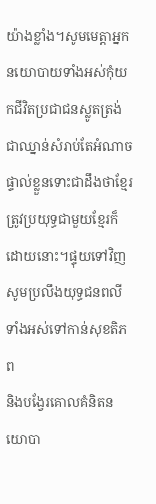យ៉ាងខ្លាំង។សូមមេត្តាអ្នកនយោបាយទាំងអស់កុំយកជីវិតប្រជាជនស្លូតត្រង់ជាឈ្នាន់សំរាប់តែអំណាចផ្ទាល់ខ្លួនទោះជាដឹងថាខ្មែរត្រូវប្រយុទ្ធជាមួយខ្មែរក៏ដោយនោះ។ផ្ទុយទៅវិញសូមប្រលឹងយុទ្ធជនពលីទាំងអស់ទៅកាន់សុខតិភព
និងបង្វែរគោលគំនិតនយោបា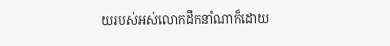យរបស់អស់លោកដឹកនាំណាក៏ដោយ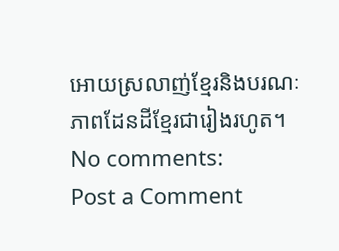អោយស្រលាញ់ខ្មែរនិងបរណៈភាពដែនដីខ្មែរជារៀងរហូត។
No comments:
Post a Comment